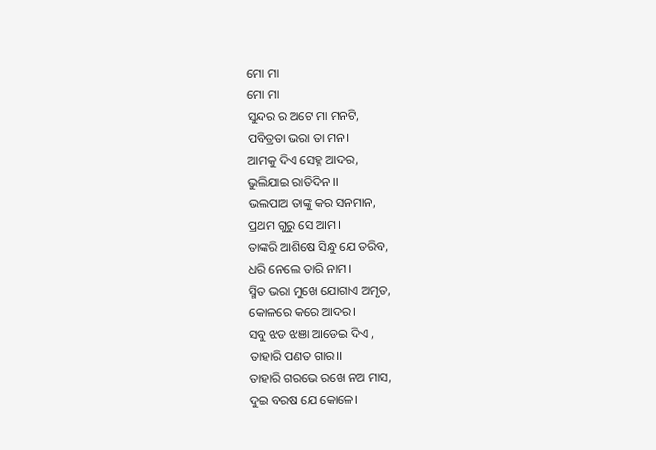ମୋ ମା
ମୋ ମା
ସୁନ୍ଦର ର ଅଟେ ମା ମନଟି,
ପବିତ୍ରତା ଭରା ତା ମନ।
ଆମକୁ ଦିଏ ସେହ୍ନ ଆଦର,
ଭୁଲିଯାଇ ରାତିଦିନ ।।
ଭଲପାଅ ତାଙ୍କୁ କର ସନମାନ,
ପ୍ରଥମ ଗୁରୁ ସେ ଆମ।
ତାଙ୍କରି ଆଶିଷେ ସିନ୍ଧୁ ଯେ ତରିବ,
ଧରି ନେଲେ ତାରି ନାମ।
ସ୍ମିତ ଭରା ମୁଖେ ଯୋଗାଏ ଅମୃତ,
କୋଳରେ କରେ ଆଦର।
ସବୁ ଝଡ ଝଞା ଆଡେଇ ଦିଏ ,
ତାହାରି ପଣତ ଗାର।।
ତାହାରି ଗରଭେ ରଖେ ନଅ ମାସ,
ଦୁଇ ବରଷ ଯେ କୋଳେ।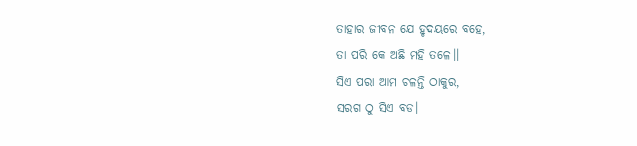ତାହାର ଜୀବନ ଯେ ହୃଦୟରେ ବହେ,
ତା ପରି କେ ଅଛି ମହି ତଳେ।।
ସିଏ ପରା ଆମ ଚଳନ୍ତି ଠାକୁର,
ସରଗ ଠୁ ସିଏ ବଡ।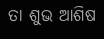ତା ଶୁଭ ଆଶିଷ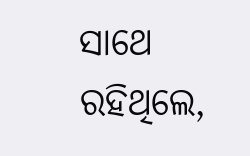ସାଥେ ରହିଥିଲେ,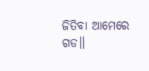ଜିତିବା ଆମେରେ ଗଡ॥